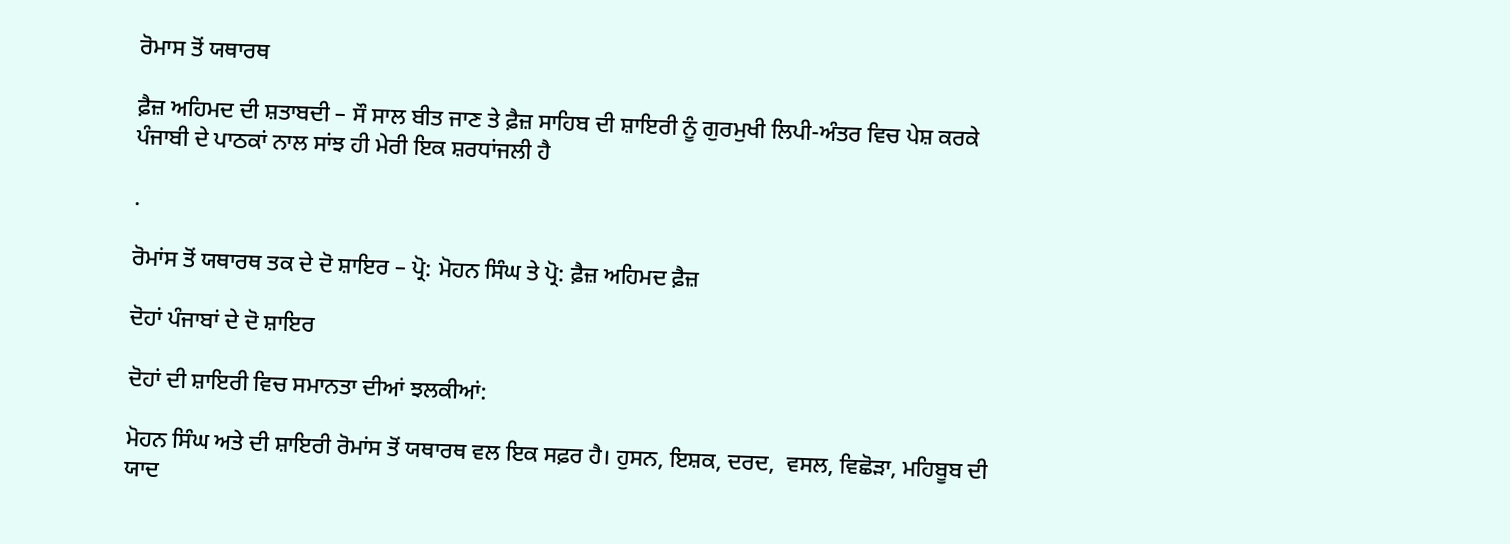ਰੋਮਾਸ ਤੋਂ ਯਥਾਰਥ

ਫ਼ੈਜ਼ ਅਹਿਮਦ ਦੀ ਸ਼ਤਾਬਦੀ – ਸੌ ਸਾਲ ਬੀਤ ਜਾਣ ਤੇ ਫ਼ੈਜ਼ ਸਾਹਿਬ ਦੀ ਸ਼ਾਇਰੀ ਨੂੰ ਗੁਰਮੁਖੀ ਲਿਪੀ-ਅੰਤਰ ਵਿਚ ਪੇਸ਼ ਕਰਕੇ ਪੰਜਾਬੀ ਦੇ ਪਾਠਕਾਂ ਨਾਲ ਸਾਂਝ ਹੀ ਮੇਰੀ ਇਕ ਸ਼ਰਧਾਂਜਲੀ ਹੈ

.

ਰੋਮਾਂਸ ਤੋਂ ਯਥਾਰਥ ਤਕ ਦੇ ਦੋ ਸ਼ਾਇਰ – ਪ੍ਰੋ: ਮੋਹਨ ਸਿੰਘ ਤੇ ਪ੍ਰੋ: ਫ਼ੈਜ਼ ਅਹਿਮਦ ਫ਼ੈਜ਼

ਦੋਹਾਂ ਪੰਜਾਬਾਂ ਦੇ ਦੋ ਸ਼ਾਇਰ

ਦੋਹਾਂ ਦੀ ਸ਼ਾਇਰੀ ਵਿਚ ਸਮਾਨਤਾ ਦੀਆਂ ਝਲਕੀਆਂ:

ਮੋਹਨ ਸਿੰਘ ਅਤੇ ਦੀ ਸ਼ਾਇਰੀ ਰੋਮਾਂਸ ਤੋਂ ਯਥਾਰਥ ਵਲ ਇਕ ਸਫ਼ਰ ਹੈ। ਹੁਸਨ, ਇਸ਼ਕ, ਦਰਦ,  ਵਸਲ, ਵਿਛੋੜਾ, ਮਹਿਬੂਬ ਦੀ ਯਾਦ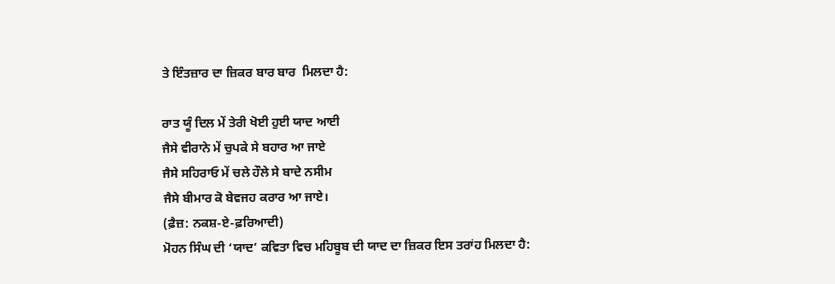ਤੇ ਇੰਤਜ਼ਾਰ ਦਾ ਜ਼ਿਕਰ ਬਾਰ ਬਾਰ  ਮਿਲਦਾ ਹੈ:

ਰਾਤ ਯੂੰ ਦਿਲ ਮੇਂ ਤੇਰੀ ਖੋਈ ਹੁਈ ਯਾਦ ਆਈ
ਜੈਸੇ ਵੀਰਾਨੇ ਮੇਂ ਚੁਪਕੇ ਸੇ ਬਹਾਰ ਆ ਜਾਏ
ਜੈਸੇ ਸਹਿਰਾਓ ਮੇਂ ਚਲੇ ਹੌਲੇ ਸੇ ਬਾਦੇ ਨਸੀਮ
ਜੈਸੇ ਬੀਮਾਰ ਕੋ ਬੇਵਜਹ ਕਰਾਰ ਆ ਜਾਏ।
(ਫ਼ੈਜ਼: ਨਕਸ਼-ਏ-ਫ਼ਰਿਆਦੀ)
ਮੋਹਨ ਸਿੰਘ ਦੀ ‘ਯਾਦ’ ਕਵਿਤਾ ਵਿਚ ਮਹਿਬੂਬ ਦੀ ਯਾਦ ਦਾ ਜ਼ਿਕਰ ਇਸ ਤਰਾਂਹ ਮਿਲਦਾ ਹੈ: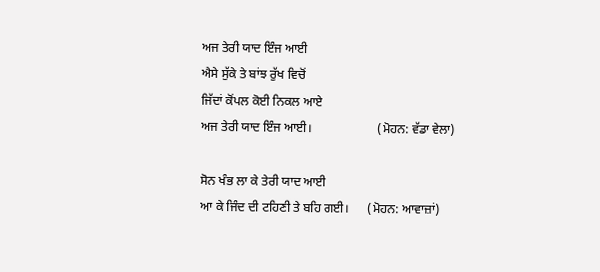ਅਜ ਤੇਰੀ ਯਾਦ ਇੰਜ ਆਈ
ਐਸੇ ਸੁੱਕੇ ਤੇ ਬਾਂਝ ਰੁੱਖ ਵਿਚੋਂ
ਜਿੱਦਾਂ ਕੋਂਪਲ ਕੋਈ ਨਿਕਲ ਆਏ
ਅਜ ਤੇਰੀ ਯਾਦ ਇੰਜ ਆਈ।                     (ਮੋਹਨ: ਵੱਡਾ ਵੇਲਾ)

ਸੋਨ ਖੰਭ ਲਾ ਕੇ ਤੇਰੀ ਯਾਦ ਆਈ
ਆ ਕੇ ਜਿੰਦ ਦੀ ਟਹਿਣੀ ਤੇ ਬਹਿ ਗਈ।      (ਮੋਹਨ: ਆਵਾਜ਼ਾਂ)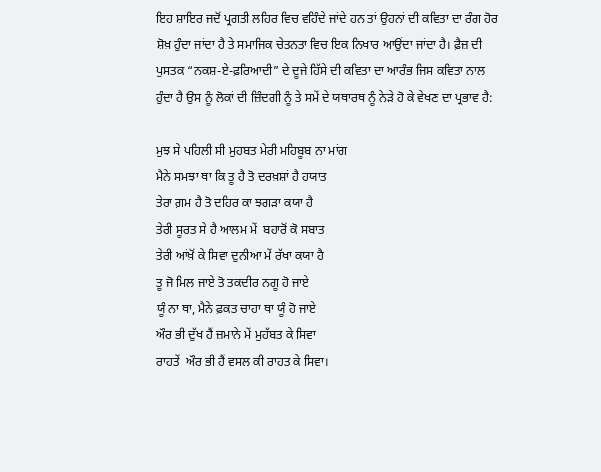ਇਹ ਸ਼ਾਇਰ ਜਦੋਂ ਪ੍ਰਗਤੀ ਲਹਿਰ ਵਿਚ ਵਹਿੰਦੇ ਜਾਂਦੇ ਹਨ ਤਾਂ ਉਹਨਾਂ ਦੀ ਕਵਿਤਾ ਦਾ ਰੰਗ ਹੋਰ ਸ਼ੋਖ਼ ਹੁੰਦਾ ਜਾਂਦਾ ਹੈ ਤੇ ਸਮਾਜਿਕ ਚੇਤਨਤਾ ਵਿਚ ਇਕ ਨਿਖਾਰ ਆਉਂਦਾ ਜਾਂਦਾ ਹੈ। ਫ਼ੈਜ਼ ਦੀ ਪੁਸਤਕ “ਨਕਸ਼-ਏ-ਫ਼ਰਿਆਦੀ” ਦੇ ਦੂਜੇ ਹਿੱਸੇ ਦੀ ਕਵਿਤਾ ਦਾ ਆਰੰਭ ਜਿਸ ਕਵਿਤਾ ਨਾਲ ਹੁੰਦਾ ਹੈ ਉਸ ਨੂੰ ਲੋਕਾਂ ਦੀ ਜ਼ਿੰਦਗੀ ਨੂੰ ਤੇ ਸਮੇਂ ਦੇ ਯਥਾਰਥ ਨੂੰ ਨੇੜੇ ਹੋ ਕੇ ਵੇਖਣ ਦਾ ਪ੍ਰਭਾਵ ਹੈ:

ਮੁਝ ਸੇ ਪਹਿਲੀ ਸੀ ਮੁਹਬਤ ਮੇਰੀ ਮਹਿਬੂਬ ਨਾ ਮਾਂਗ
ਮੈਨੇ ਸਮਝਾ ਥਾ ਕਿ ਤੂ ਹੈ ਤੋ ਦਰਖ਼ਸ਼ਾਂ ਹੈ ਹਯਾਤ
ਤੇਰਾ ਗ਼ਮ ਹੈ ਤੋ ਦਹਿਰ ਕਾ ਝਗੜਾ ਕਯਾ ਹੈ
ਤੇਰੀ ਸੂਰਤ ਸੇ ਹੈ ਆਲਮ ਮੇਂ  ਬਹਾਰੋਂ ਕੋ ਸਬਾਤ
ਤੇਰੀ ਆਂਖ਼ੋਂ ਕੇ ਸਿਵਾ ਦੁਨੀਆ ਮੇਂ ਰੱਖਾ ਕਯਾ ਹੈ
ਤੂ ਜੋ ਮਿਲ ਜਾਏ ਤੋ ਤਕਦੀਰ ਨਗੂ ਹੋ ਜਾਏ
ਯੂੰ ਨਾ ਥਾ, ਮੈਨੇ ਫ਼ਕਤ ਚਾਹਾ ਥਾ ਯੂੰ ਹੋ ਜਾਏ
ਔਰ ਭੀ ਦੁੱਖ ਹੈਂ ਜ਼ਮਾਨੇ ਮੇਂ ਮੁਹੱਬਤ ਕੇ ਸਿਵਾ
ਰਾਹਤੇਂ  ਔਰ ਭੀ ਹੈਂ ਵਸਲ ਕੀ ਰਾਹਤ ਕੇ ਸਿਵਾ।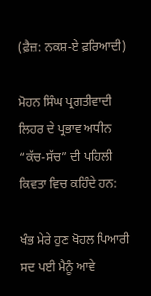(ਫ਼ੈਜ਼: ਨਕਸ਼-ਏ ਫ਼ਰਿਆਦੀ)

ਮੋਹਨ ਸਿੰਘ ਪ੍ਰਗਤੀਵਾਦੀ ਲਿਹਰ ਦੇ ਪ੍ਰਭਾਵ ਅਧੀਨ “ਕੱਚ-ਸੱਚ” ਦੀ ਪਹਿਲੀ ਕਿਵਤਾ ਵਿਚ ਕਹਿੰਦੇ ਹਨ:

ਖੰਭ ਮੇਰੇ ਹੁਣ ਖੋਹਲ ਪਿਆਰੀ ਸਦ ਪਈ ਮੈਨੂੰ ਆਵੇ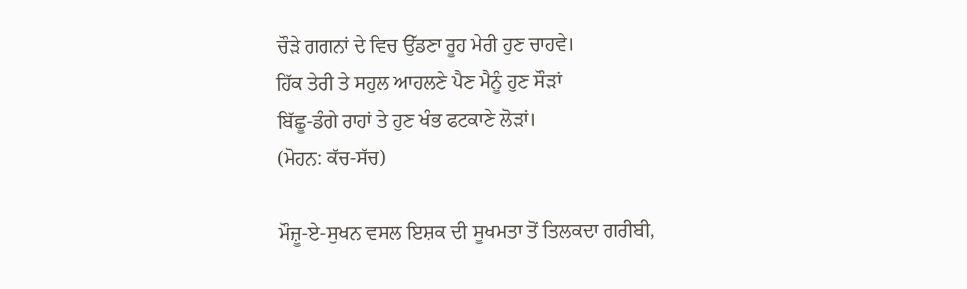ਚੌੜੇ ਗਗਨਾਂ ਦੇ ਵਿਚ ਉੱਡਣਾ ਰੂਹ ਮੇਰੀ ਹੁਣ ਚਾਹਵੇ।
ਹਿੱਕ ਤੇਰੀ ਤੇ ਸਹੁਲ ਆਹਲਣੇ ਪੈਣ ਮੈਨੂੰ ਹੁਣ ਸੌੜਾਂ
ਬਿੱਛੂ-ਡੰਗੇ ਰਾਹਾਂ ਤੇ ਹੁਣ ਖੰਭ ਫਟਕਾਣੇ ਲੋੜਾਂ।
(ਮੋਹਨ: ਕੱਚ-ਸੱਚ)

ਮੌਜ਼ੂ-ਏ-ਸੁਖਨ ਵਸਲ ਇਸ਼ਕ ਦੀ ਸੂਖਮਤਾ ਤੋਂ ਤਿਲਕਦਾ ਗਰੀਬੀ,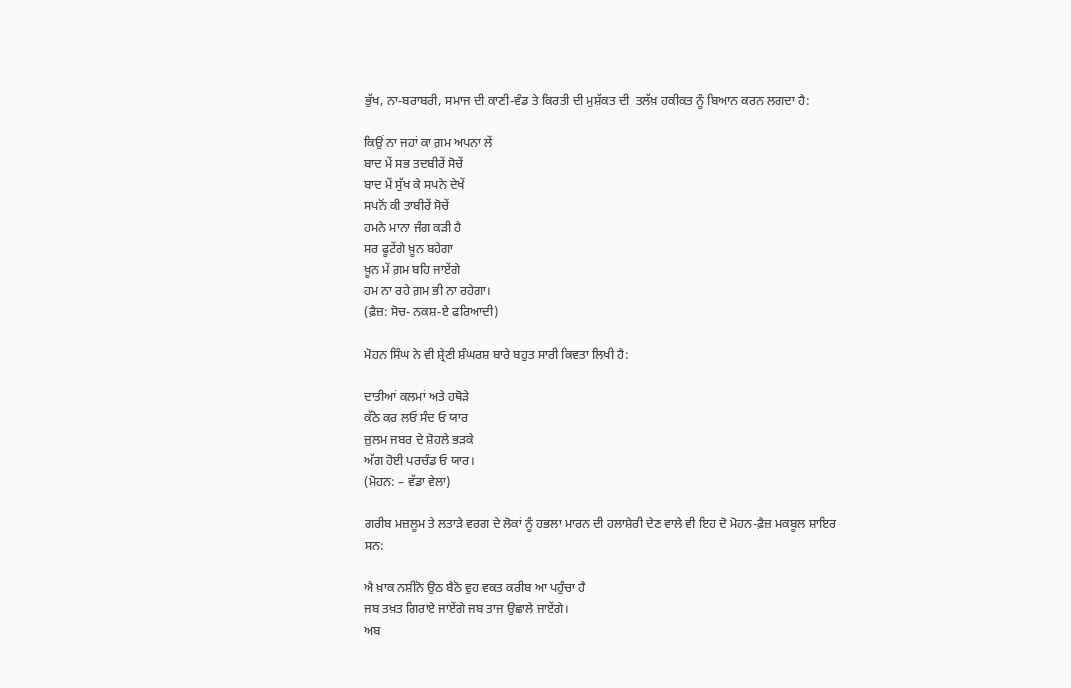ਭੁੱਖ, ਨਾ-ਬਰਾਬਰੀ, ਸਮਾਜ ਦੀ ਕਾਣੀ-ਵੰਡ ਤੇ ਕਿਰਤੀ ਦੀ ਮੁਸ਼ੱਕਤ ਦੀ  ਤਲੱਖ਼ ਹਕੀਕਤ ਨੂੰ ਬਿਆਨ ਕਰਨ ਲਗਦਾ ਹੈ:

ਕਿਉਂ ਨਾ ਜਹਾਂ ਕਾ ਗ਼ਮ ਅਪਨਾ ਲੇਂ
ਬਾਦ ਮੇਂ ਸਭ ਤਦਬੀਰੇਂ ਸੋਚੇਂ
ਬਾਦ ਮੇਂ ਸੁੱਖ ਕੇ ਸਪਨੇ ਦੇਖੇਂ
ਸਪਨੋਂ ਕੀ ਤਾਬੀਰੇਂ ਸੋਚੇਂ
ਹਮਨੇ ਮਾਨਾ ਜੰਗ ਕੜੀ ਹੈ
ਸਰ ਫੂਟੇਂਗੇ ਖ਼ੂਨ ਬਹੇਗਾ
ਖ਼ੂਨ ਮੇਂ ਗ਼ਮ ਬਹਿ ਜਾਏਂਗੇ
ਹਮ ਨਾ ਰਹੇ ਗ਼ਮ ਭੀ ਨਾ ਰਹੇਗਾ।
(ਫ਼ੈਜ਼: ਸੋਚ- ਨਕਸ਼-ਏ ਫਰਿਆਦੀ)

ਮੋਹਨ ਸਿੰਘ ਨੇ ਵੀ ਸ਼੍ਰੇਣੀ ਸ਼ੰਘਰਸ਼ ਬਾਰੇ ਬਹੁਤ ਸਾਰੀ ਕਿਵਤਾ ਲਿਖੀ ਹੈ:

ਦਾਤੀਆਂ ਕਲਮਾਂ ਅਤੇ ਹਥੋੜੇ
ਕੱਠੇ ਕਰ ਲਓ ਸੰਦ ਓ ਯਾਰ
ਜ਼ੁਲਮ ਜਬਰ ਦੇ ਸ਼ੋਹਲੇ ਭੜਕੇ
ਅੱਗ ਹੋਈ ਪਰਚੰਡ ਓ ਯਾਰ।
(ਮੋਹਨ: – ਵੱਡਾ ਵੇਲਾ)

ਗਰੀਬ ਮਜ਼ਲੂਮ ਤੇ ਲਤਾੜੇ ਵਰਗ ਦੇ ਲੋਕਾਂ ਨੂੰ ਹਭਲਾ ਮਾਰਨ ਦੀ ਹਲਾਸ਼ੇਰੀ ਦੇਣ ਵਾਲੇ ਵੀ ਇਹ ਦੋ ਮੋਹਨ-ਫ਼ੈਜ਼ ਮਕਬੂਲ ਸ਼ਾਇਰ ਸਨ:

ਐ ਖ਼ਾਕ ਨਸ਼ੀਨੋ ਉਠ ਬੈਠੋ ਵੁਹ ਵਕਤ ਕਰੀਬ ਆ ਪਹੁੰਚਾ ਹੈ
ਜਬ ਤਖ਼ਤ ਗਿਰਾਏ ਜਾਏਂਗੇ ਜਬ ਤਾਜ ਉਛਾਲੇ ਜਾਏਂਗੇ।
ਅਬ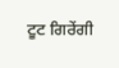ਟੂਟ ਗਿਰੇਂਗੀ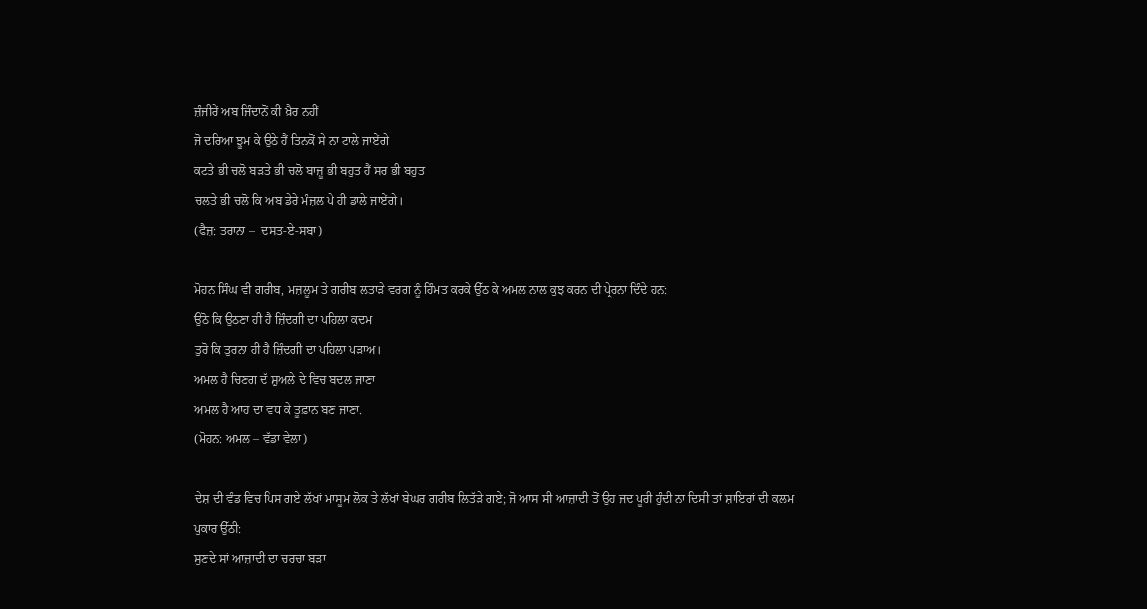ਜ਼ੰਜੀਰੇਂ ਅਬ ਜਿੰਦਾਨੋਂ ਕੀ ਖ਼ੈਰ ਨਹੀਂ
ਜੋ ਦਰਿਆ ਝੂਮ ਕੇ ਉਠੇ ਹੈਂ ਤਿਨਕੋਂ ਸੇ ਨਾ ਟਾਲੇ ਜਾਏਂਗੇ
ਕਟਤੇ ਭੀ ਚਲੋ ਬੜਤੇ ਭੀ ਚਲੋ ਬਾਜ਼ੂ ਭੀ ਬਹੁਤ ਹੈਂ ਸਰ ਭੀ ਬਹੁਤ
ਚਲਤੇ ਭੀ ਚਲੋ ਕਿ ਅਬ ਡੇਰੇ ਮੰਜ਼ਲ ਪੇ ਹੀ ਡਾਲੇ ਜਾਏਂਗੇ।
(ਫੈਜ਼: ਤਰਾਨਾ –  ਦਸਤ-ਏ-ਸਬਾ)

ਮੋਹਨ ਸਿੰਘ ਵੀ ਗਰੀਬ, ਮਜ਼ਲੂਮ ਤੇ ਗਰੀਬ ਲਤਾੜੇ ਵਰਗ ਨੂੰ ਹਿੰਮਤ ਕਰਕੇ ਉੱਠ ਕੇ ਅਮਲ ਨਾਲ ਕੁਝ ਕਰਨ ਦੀ ਪ੍ਰੇਰਨਾ ਦਿੰਦੇ ਹਨ:
ਉਠੋ ਕਿ ਉਠਣਾ ਹੀ ਹੈ ਜ਼ਿੰਦਗੀ ਦਾ ਪਹਿਲਾ ਕਦਮ
ਤੁਰੋ ਕਿ ਤੁਰਨਾ ਹੀ ਹੈ ਜ਼ਿੰਦਗੀ ਦਾ ਪਹਿਲਾ ਪੜਾਅ।
ਅਮਲ ਹੈ ਚਿਣਗ ਦੱ ਸ਼ੁਅਲੇ ਦੇ ਵਿਚ ਬਦਲ ਜਾਣਾ
ਅਮਲ ਹੈ ਆਹ ਦਾ ਵਧ ਕੇ ਤੂਫ਼ਾਨ ਬਣ ਜਾਣਾ.
(ਮੋਹਨ: ਅਮਲ – ਵੱਡਾ ਵੇਲਾ)

ਦੇਸ਼ ਦੀ ਵੰਡ ਵਿਚ ਪਿਸ ਗਏ ਲੱਖਾਂ ਮਾਸੂਮ ਲੋਕ ਤੇ ਲੱਖਾਂ ਬੇਘਰ ਗਰੀਬ ਲਿਤੱੜੇ ਗਏ; ਜੋ ਆਸ ਸੀ ਆਜ਼ਾਦੀ ਤੋਂ ਉਹ ਜਦ ਪੂਰੀ ਹੁੰਦੀ ਨਾ ਦਿਸੀ ਤਾਂ ਸ਼ਾਇਰਾਂ ਦੀ ਕਲਮ ਪੁਕਾਰ ਉੱਠੀ:
ਸੁਣਦੇ ਸਾਂ ਆਜ਼ਾਦੀ ਦਾ ਚਰਚਾ ਬੜਾ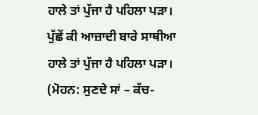ਹਾਲੇ ਤਾਂ ਪੁੱਜਾ ਹੈ ਪਹਿਲਾ ਪੜਾ।
ਪੁੱਛੇਂ ਕੀ ਆਜ਼ਾਦੀ ਬਾਰੇ ਸਾਥੀਆ
ਹਾਲੇ ਤਾਂ ਪੁੱਜਾ ਹੈ ਪਹਿਲਾ ਪੜਾ।
(ਮੋਹਨ: ਸੁਣਦੇ ਸਾਂ – ਕੱਚ-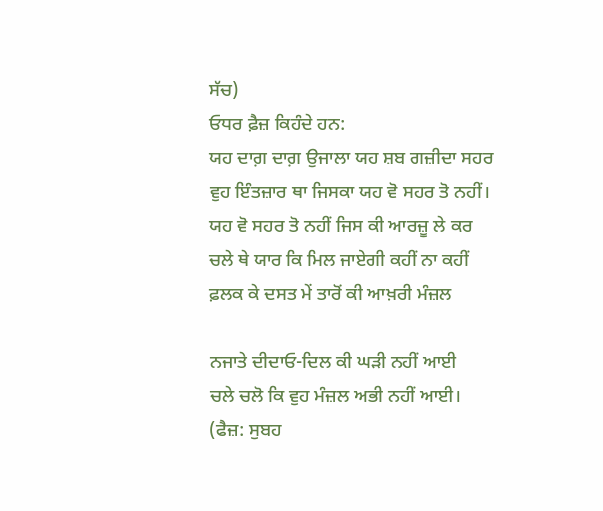ਸੱਚ)
ਓਧਰ ਫ਼ੈਜ਼ ਕਿਹੰਦੇ ਹਨ:
ਯਹ ਦਾਗ਼ ਦਾਗ਼ ਉਜਾਲਾ ਯਹ ਸ਼ਬ ਗਜ਼ੀਦਾ ਸਹਰ
ਵੁਹ ਇੰਤਜ਼ਾਰ ਥਾ ਜਿਸਕਾ ਯਹ ਵੋ ਸਹਰ ਤੋ ਨਹੀਂ।
ਯਹ ਵੋ ਸਹਰ ਤੋ ਨਹੀਂ ਜਿਸ ਕੀ ਆਰਜ਼ੂ ਲੇ ਕਰ
ਚਲੇ ਥੇ ਯਾਰ ਕਿ ਮਿਲ ਜਾਏਗੀ ਕਹੀਂ ਨਾ ਕਹੀਂ
ਫ਼ਲਕ ਕੇ ਦਸਤ ਮੇਂ ਤਾਰੋਂ ਕੀ ਆਖ਼ਰੀ ਮੰਜ਼ਲ

ਨਜਾਤੇ ਦੀਦਾਓ-ਦਿਲ ਕੀ ਘੜੀ ਨਹੀਂ ਆਈ
ਚਲੇ ਚਲੋ ਕਿ ਵੁਹ ਮੰਜ਼ਲ ਅਭੀ ਨਹੀਂ ਆਈ।
(ਫੈਜ਼: ਸੁਬਹ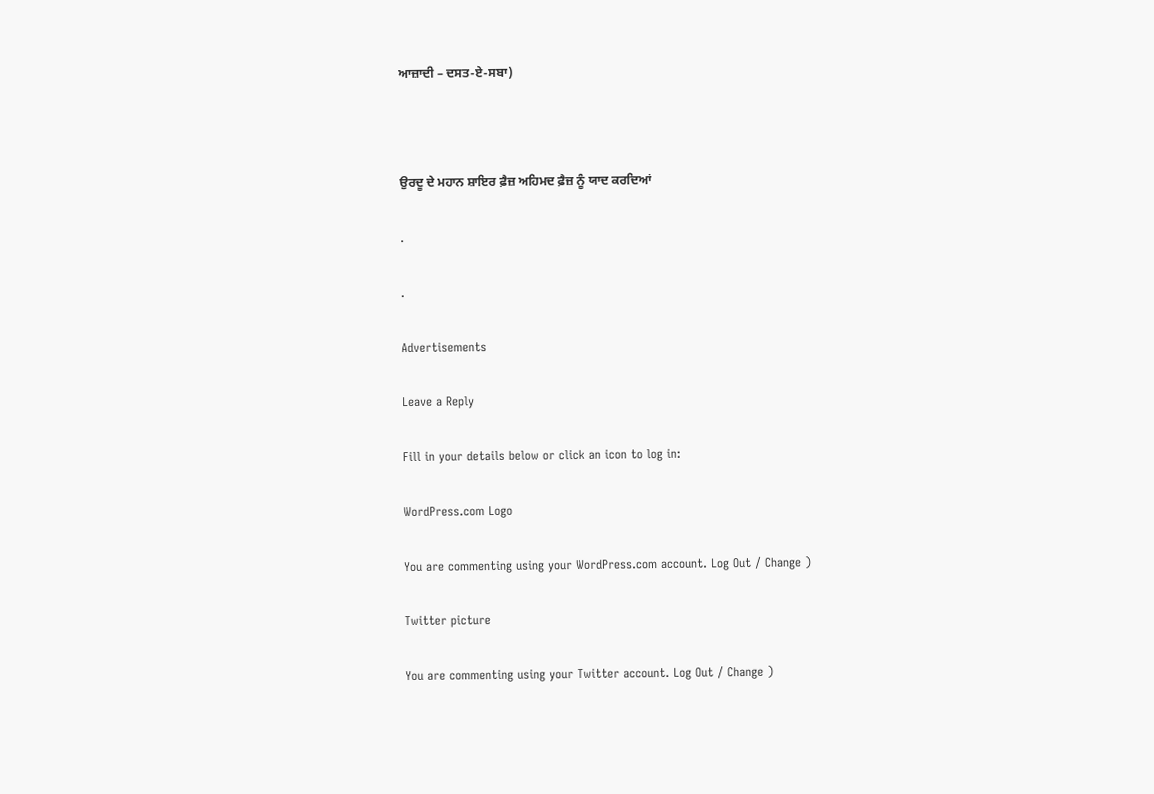ਆਜ਼ਾਦੀ – ਦਸਤ-ਏ-ਸਬਾ)



ਉਰਦੂ ਦੇ ਮਹਾਨ ਸ਼ਾਇਰ ਫ਼ੈਜ਼ ਅਹਿਮਦ ਫ਼ੈਜ਼ ਨੂੰ ਯਾਦ ਕਰਦਿਆਂ

.

.

Advertisements

Leave a Reply

Fill in your details below or click an icon to log in:

WordPress.com Logo

You are commenting using your WordPress.com account. Log Out / Change )

Twitter picture

You are commenting using your Twitter account. Log Out / Change )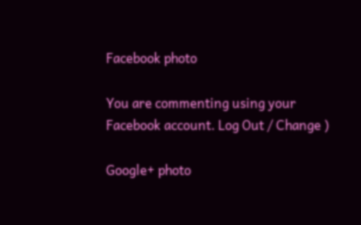Facebook photo

You are commenting using your Facebook account. Log Out / Change )

Google+ photo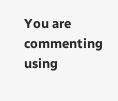You are commenting using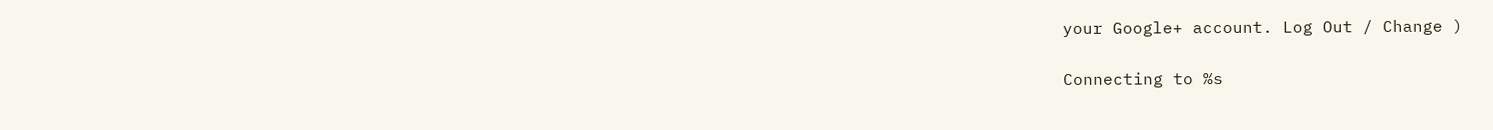your Google+ account. Log Out / Change )

Connecting to %s